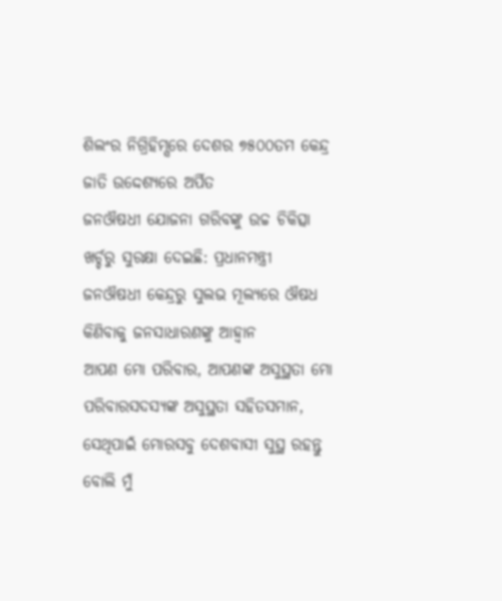ଶିଲଂର ନିଗ୍ରିହିମ୍ସରେ ଦେଶର ୭୫୦୦ତମ କେନ୍ଦ୍ର ଜାତି ଉଦ୍ଦେଶ୍ୟରେ ଅର୍ପିତ
ଜନଔଷଧୀ ଯୋଜନା ଗରିବଙ୍କୁ ଉଚ୍ଚ ଚିକିତ୍ସା ଖର୍ଚ୍ଚରୁ ସୁରକ୍ଷା ଦେଇଛି: ପ୍ରଧାନମନ୍ତ୍ରୀ
ଜନଔଷଧୀ କେନ୍ଦ୍ରରୁ ସୁଲଭ ମୂଲ୍ୟରେ ଔଷଧ କିଣିବାକୁ ଜନସାଧାରଣଙ୍କୁ ଆହ୍ୱାନ
ଆପଣ ମୋ ପରିବାର, ଆପଣଙ୍କ ଅସୁସ୍ଥତା ମୋ ପରିବାରସଦସ୍ୟଙ୍କ ଅସୁସ୍ଥତା ସହିତସମାନ, ସେଥିପାଇଁ ମୋରସବୁ ଦେଶବାସୀ ସୁସ୍ଥ ରହନ୍ତୁ ବୋଲି ମୁଁ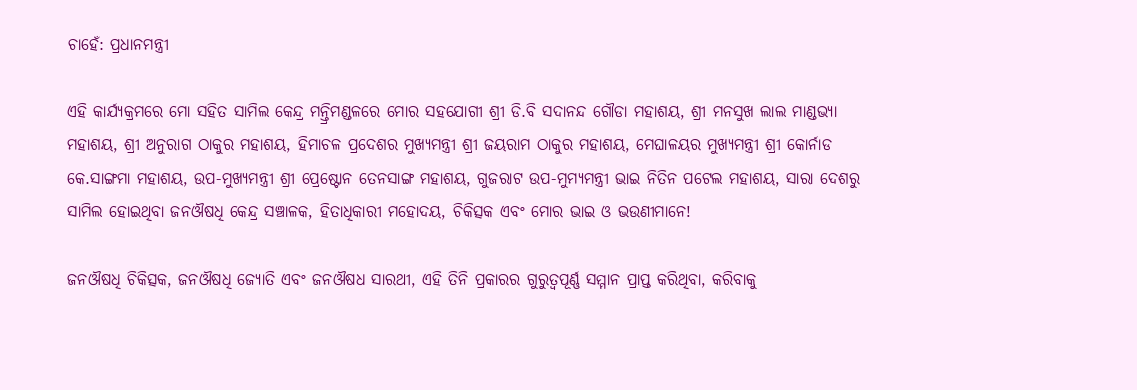ଚାହେଁ: ପ୍ରଧାନମନ୍ତ୍ରୀ

ଏହି କାର୍ଯ୍ୟକ୍ରମରେ ମୋ ସହିତ ସାମିଲ କେନ୍ଦ୍ର ମନ୍ତ୍ରିମଣ୍ଡଳରେ ମୋର ସହଯୋଗୀ ଶ୍ରୀ ଡି.ବି ସଦାନନ୍ଦ ଗୌଡା ମହାଶୟ, ଶ୍ରୀ ମନସୁଖ ଲାଲ ମାଣ୍ଡଭ୍ୟା ମହାଶୟ, ଶ୍ରୀ ଅନୁରାଗ ଠାକୁର ମହାଶୟ, ହିମାଚଳ ପ୍ରଦେଶର ମୁଖ୍ୟମନ୍ତ୍ରୀ ଶ୍ରୀ ଜୟରାମ ଠାକୁର ମହାଶୟ, ମେଘାଳୟର ମୁଖ୍ୟମନ୍ତ୍ରୀ ଶ୍ରୀ କୋର୍ନାଡ କେ.ସାଙ୍ଗମା ମହାଶୟ, ଉପ-ମୁଖ୍ୟମନ୍ତ୍ରୀ ଶ୍ରୀ ପ୍ରେଷ୍ଟୋନ ତେନସାଙ୍ଗ ମହାଶୟ, ଗୁଜରାଟ ଉପ-ମୁମ୍ୟମନ୍ତ୍ରୀ ଭାଇ ନିତିନ ପଟେଲ ମହାଶୟ, ସାରା ଦେଶରୁ ସାମିଲ ହୋଇଥିବା ଜନଔଷଧି କେନ୍ଦ୍ର ସଞ୍ଚାଳକ, ହିତାଧିକାରୀ ମହୋଦୟ, ଚିକିତ୍ସକ ଏବଂ ମୋର ଭାଇ ଓ ଭଉଣୀମାନେ!

ଜନଔଷଧି ଚିକିତ୍ସକ, ଜନଔଷଧି ଜ୍ୟୋତି ଏବଂ ଜନଔଷଧ ସାରଥୀ, ଏହି ତିନି ପ୍ରକାରର ଗୁରୁତ୍ୱପୂର୍ଣ୍ଣ ସମ୍ମାନ ପ୍ରାପ୍ତ କରିଥିବା, କରିବାକୁ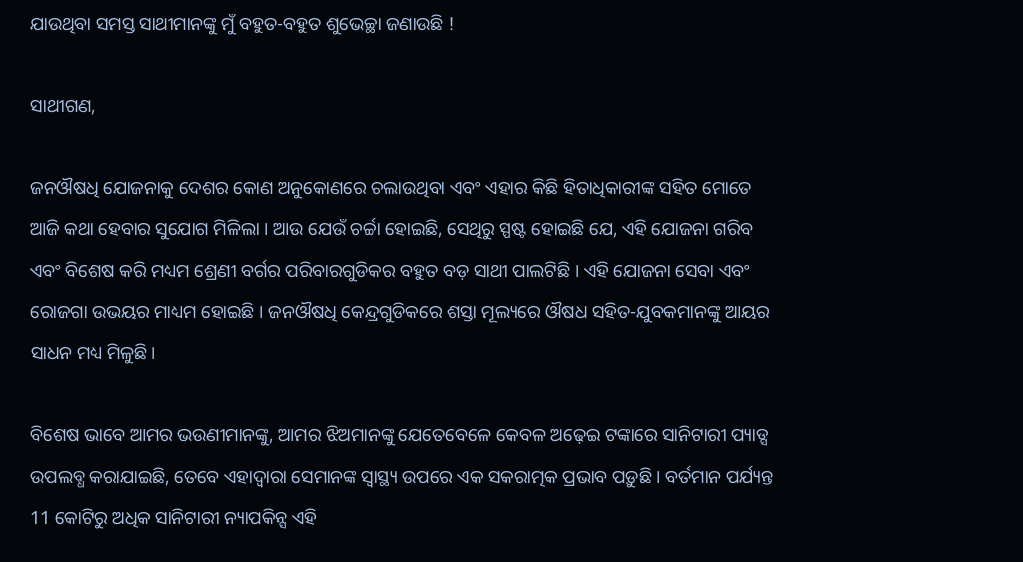ଯାଉଥିବା ସମସ୍ତ ସାଥୀମାନଙ୍କୁ ମୁଁ ବହୁତ-ବହୁତ ଶୁଭେଚ୍ଛା ଜଣାଉଛି !

ସାଥୀଗଣ,

ଜନଔଷଧି ଯୋଜନାକୁ ଦେଶର କୋଣ ଅନୁକୋଣରେ ଚଲାଉଥିବା ଏବଂ ଏହାର କିଛି ହିତାଧିକାରୀଙ୍କ ସହିତ ମୋତେ ଆଜି କଥା ହେବାର ସୁଯୋଗ ମିଳିଲା । ଆଉ ଯେଉଁ ଚର୍ଚ୍ଚା ହୋଇଛି, ସେଥିରୁ ସ୍ପଷ୍ଟ ହୋଇଛି ଯେ, ଏହି ଯୋଜନା ଗରିବ ଏବଂ ବିଶେଷ କରି ମଧ୍ୟମ ଶ୍ରେଣୀ ବର୍ଗର ପରିବାରଗୁଡିକର ବହୁତ ବଡ଼ ସାଥୀ ପାଲଟିଛି । ଏହି ଯୋଜନା ସେବା ଏବଂ ରୋଜଗା ଉଭୟର ମାଧ୍ୟମ ହୋଇଛି । ଜନଔଷଧି କେନ୍ଦ୍ରଗୁଡିକରେ ଶସ୍ତା ମୂଲ୍ୟରେ ଔଷଧ ସହିତ-ଯୁବକମାନଙ୍କୁ ଆୟର ସାଧନ ମଧ୍ୟ ମିଳୁଛି।

ବିଶେଷ ଭାବେ ଆମର ଭଉଣୀମାନଙ୍କୁ, ଆମର ଝିଅମାନଙ୍କୁ ଯେତେବେଳେ କେବଳ ଅଢ଼େଇ ଟଙ୍କାରେ ସାନିଟାରୀ ପ୍ୟାଡ୍ସ ଉପଲବ୍ଧ କରାଯାଇଛି, ତେବେ ଏହାଦ୍ୱାରା ସେମାନଙ୍କ ସ୍ୱାସ୍ଥ୍ୟ ଉପରେ ଏକ ସକରାତ୍ମକ ପ୍ରଭାବ ପଡ଼ୁଛି । ବର୍ତମାନ ପର୍ଯ୍ୟନ୍ତ 11 କୋଟିରୁ ଅଧିକ ସାନିଟାରୀ ନ୍ୟାପକିନ୍ସ ଏହି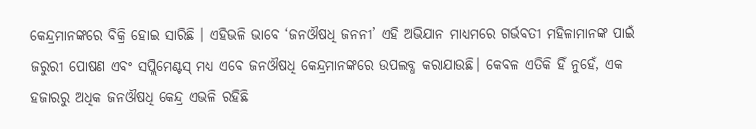କେନ୍ଦ୍ରମାନଙ୍କରେ ବିକ୍ରି ହୋଇ ସାରିଛି । ଏହିଭଳି ଭାବେ ‘ଜନଔଷଧି ଜନନୀ’ ଏହି ଅଭିଯାନ ମାଧ୍ୟମରେ ଗର୍ଭବତୀ ମହିଳାମାନଙ୍କ ପାଇଁ ଜରୁରୀ ପୋଷଣ ଏବଂ ସପ୍ଲିମେଣ୍ଟସ୍ ମଧ୍ୟ ଏବେ ଜନଔଷଧି କେନ୍ଦ୍ରମାନଙ୍କରେ ଉପଲବ୍ଧ କରାଯାଉଛି। କେବଳ ଏତିକି ହିଁ ନୁହେଁ, ଏକ ହଜାରରୁ ଅଧିକ ଜନଔଷଧି କେନ୍ଦ୍ର ଏଭଳି ରହିଛି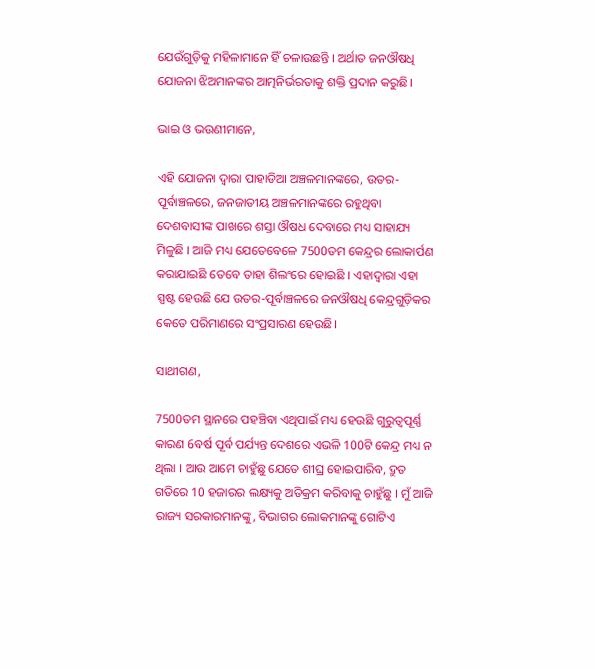ଯେଉଁଗୁଡ଼ିକୁ ମହିଳାମାନେ ହିଁ ଚଳାଉଛନ୍ତି । ଅର୍ଥାତ ଜନଔଷଧି ଯୋଜନା ଝିଅମାନଙ୍କର ଆତ୍ମନିର୍ଭରତାକୁ ଶକ୍ତି ପ୍ରଦାନ କରୁଛି।

ଭାଇ ଓ ଭଉଣୀମାନେ,

ଏହି ଯୋଜନା ଦ୍ୱାରା ପାହାଡିଆ ଅଞ୍ଚଳମାନଙ୍କରେ, ଉତର-ପୂର୍ବାଞ୍ଚଳରେ, ଜନଜାତୀୟ ଅଞ୍ଚଳମାନଙ୍କରେ ରହୁଥିବା ଦେଶବାସୀଙ୍କ ପାଖରେ ଶସ୍ତା ଔଷଧ ଦେବାରେ ମଧ୍ୟ ସାହାଯ୍ୟ ମିଳୁଛି । ଆଜି ମଧ୍ୟ ଯେତେବେଳେ 7500ତମ କେନ୍ଦ୍ରର ଲୋକାର୍ପଣ କରାଯାଇଛି ତେବେ ତାହା ଶିଲଂରେ ହୋଇଛି । ଏହାଦ୍ୱାରା ଏହା ସ୍ପଷ୍ଟ ହେଉଛି ଯେ ଉତର-ପୂର୍ବାଞ୍ଚଳରେ ଜନଔଷଧି କେନ୍ଦ୍ରଗୁଡ଼ିକର କେତେ ପରିମାଣରେ ସଂପ୍ରସାରଣ ହେଉଛି।

ସାଥୀଗଣ,

7500ତମ ସ୍ଥାନରେ ପହଞ୍ଚିବା ଏଥିପାଇଁ ମଧ୍ୟ ହେଉଛି ଗୁରୁତ୍ୱପୂର୍ଣ୍ଣ କାରଣ 6ବର୍ଷ ପୂର୍ବ ପର୍ଯ୍ୟନ୍ତ ଦେଶରେ ଏଭଳି 100ଟି କେନ୍ଦ୍ର ମଧ୍ୟ ନ ଥିଲା । ଆଉ ଆମେ ଚାହୁଁଛୁ ଯେତେ ଶୀଘ୍ର ହୋଇପାରିବ, ଦ୍ରୁତ ଗତିରେ 10 ହଜାରର ଲକ୍ଷ୍ୟକୁ ଅତିକ୍ରମ କରିବାକୁ ଚାହୁଁଛୁ । ମୁଁ ଆଜି ରାଜ୍ୟ ସରକାରମାନଙ୍କୁ, ବିଭାଗର ଲୋକମାନଙ୍କୁ ଗୋଟିଏ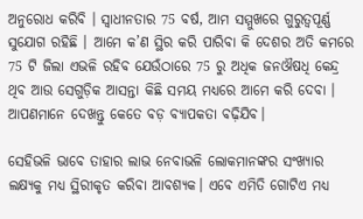ଅନୁରୋଧ କରିବି । ସ୍ୱାଧୀନତାର 75 ବର୍ଷ, ଆମ ସମ୍ମୁଖରେ ଗୁରୁତ୍ୱପୂର୍ଣ୍ଣ ସୁଯୋଗ ରହିଛି । ଆମେ କ’ଣ ସ୍ଥିର କରି ପାରିବା କି ଦେଶର ଅତି କମରେ 75 ଟି ଜିଲା ଏଭଳି ରହିବ ଯେଉଁଠାରେ 75 ରୁ ଅଧିକ ଜନଔଷଧି କେନ୍ଦ୍ର ଥିବ ଆଉ ସେଗୁଡ଼ିକ ଆସନ୍ତା କିଛି ସମୟ ମଧ୍ୟରେ ଆମେ କରି ଦେବା । ଆପଣମାନେ ଦେଖନ୍ତୁ କେତେ ବଡ଼ ବ୍ୟାପକତା ବଢ଼ିଯିବ।

ସେହିଭଳି ଭାବେ ତାହାର ଲାଭ ନେବାଭଳି ଲୋକମାନଙ୍କର ସଂଖ୍ୟାର ଲକ୍ଷ୍ୟକୁ ମଧ୍ୟ ସ୍ଥିରୀକୃତ କରିବା ଆବଶ୍ୟକ। ଏବେ ଏମିତି ଗୋଟିଏ ମଧ୍ୟ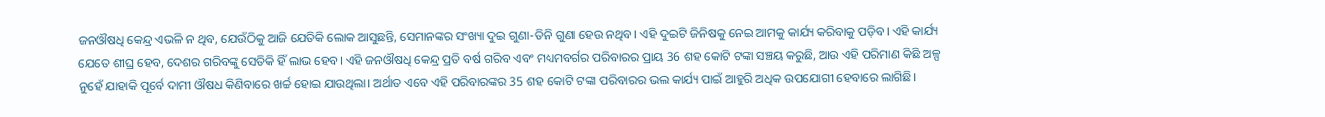ଜନଔଷଧି କେନ୍ଦ୍ର ଏଭଳି ନ ଥିବ, ଯେଉଁଠିକୁ ଆଜି ଯେତିକି ଲୋକ ଆସୁଛନ୍ତି, ସେମାନଙ୍କର ସଂଖ୍ୟା ଦୁଇ ଗୁଣା-ତିନି ଗୁଣା ହେଉ ନଥିବ। ଏହି ଦୁଇଟି ଜିନିଷକୁ ନେଇ ଆମକୁ କାର୍ଯ୍ୟ କରିବାକୁ ପଡ଼ିବ। ଏହି କାର୍ଯ୍ୟ ଯେତେ ଶୀଘ୍ର ହେବ, ଦେଶର ଗରିବଙ୍କୁ ସେତିକି ହିଁ ଲାଭ ହେବ। ଏହି ଜନଔଷଧି କେନ୍ଦ୍ର ପ୍ରତି ବର୍ଷ ଗରିବ ଏବଂ ମଧ୍ୟମବର୍ଗର ପରିବାରର ପ୍ରାୟ 36 ଶହ କୋଟି ଟଙ୍କା ସଞ୍ଚୟ କରୁଛି, ଆଉ ଏହି ପରିମାଣ କିଛି ଅଳ୍ପ ନୁହେଁ ଯାହାକି ପୂର୍ବେ ଦାମୀ ଔଷଧ କିଣିବାରେ ଖର୍ଚ୍ଚ ହୋଇ ଯାଉଥିଲା। ଅର୍ଥାତ ଏବେ ଏହି ପରିବାରଙ୍କର 35 ଶହ କୋଟି ଟଙ୍କା ପରିବାରର ଭଲ କାର୍ଯ୍ୟ ପାଇଁ ଆହୁରି ଅଧିକ ଉପଯୋଗୀ ହେବାରେ ଲାଗିଛି।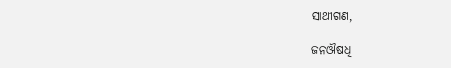ସାଥୀଗଣ,

ଜନଔଷଧି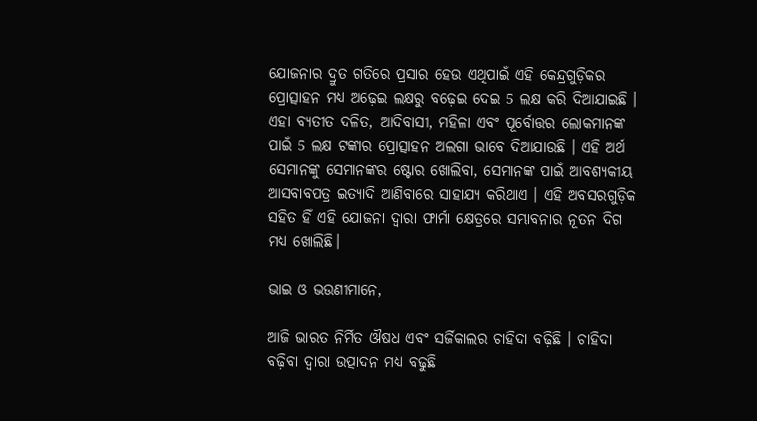ଯୋଜନାର ଦ୍ରୁତ ଗତିରେ ପ୍ରସାର ହେଉ ଏଥିପାଇଁ ଏହି କେନ୍ଦ୍ରଗୁଡ଼ିକର ପ୍ରୋତ୍ସାହନ ମଧ୍ୟ ଅଢ଼େଇ ଲକ୍ଷରୁ ବଢ଼େଇ ଦେଇ 5 ଲକ୍ଷ କରି ଦିଆଯାଇଛି । ଏହା ବ୍ୟତୀତ ଦଳିତ, ଆଦିବାସୀ, ମହିଳା ଏବଂ ପୂର୍ବୋତ୍ତର ଲୋକମାନଙ୍କ ପାଇଁ 5 ଲକ୍ଷ ଟଙ୍କାର ପ୍ରୋତ୍ସାହନ ଅଲଗା ଭାବେ ଦିଆଯାଉଛି । ଏହି ଅର୍ଥ ସେମାନଙ୍କୁ ସେମାନଙ୍କର ଷ୍ଟୋର ଖୋଲିବା, ସେମାନଙ୍କ ପାଇଁ ଆବଶ୍ୟକୀୟ ଆସବାବପତ୍ର ଇତ୍ୟାଦି ଆଣିବାରେ ସାହାଯ୍ୟ କରିଥାଏ । ଏହି ଅବସରଗୁଡ଼ିକ ସହିତ ହିଁ ଏହି ଯୋଜନା ଦ୍ୱାରା ଫାର୍ମା କ୍ଷେତ୍ରରେ ସମ୍ଭାବନାର ନୂତନ ଦିଗ ମଧ୍ୟ ଖୋଲିଛି।

ଭାଇ ଓ ଭଉଣୀମାନେ,

ଆଜି ଭାରତ ନିର୍ମିତ ଔଷଧ ଏବଂ ସର୍ଜିକାଲର ଚାହିଦା ବଢ଼ିଛି । ଚାହିଦା ବଢ଼ିବା ଦ୍ୱାରା ଉତ୍ପାଦନ ମଧ୍ୟ ବଢୁଛି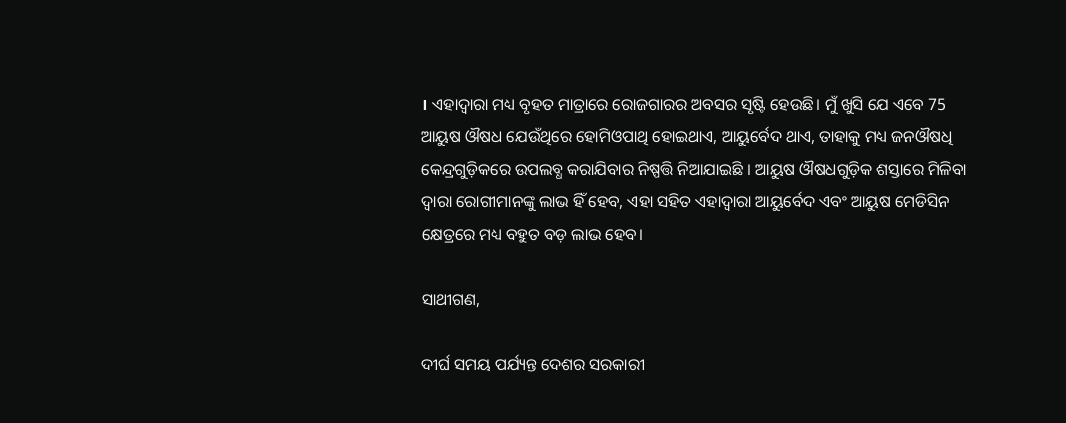। ଏହାଦ୍ୱାରା ମଧ୍ୟ ବୃହତ ମାତ୍ରାରେ ରୋଜଗାରର ଅବସର ସୃଷ୍ଟି ହେଉଛି। ମୁଁ ଖୁସି ଯେ ଏବେ 75 ଆୟୁଷ ଔଷଧ ଯେଉଁଥିରେ ହୋମିଓପାଥି ହୋଇଥାଏ, ଆୟୁର୍ବେଦ ଥାଏ, ତାହାକୁ ମଧ୍ୟ ଜନଔଷଧି କେନ୍ଦ୍ରଗୁଡ଼ିକରେ ଉପଲବ୍ଧ କରାଯିବାର ନିଷ୍ପତ୍ତି ନିଆଯାଇଛି । ଆୟୁଷ ଔଷଧଗୁଡ଼ିକ ଶସ୍ତାରେ ମିଳିବା ଦ୍ୱାରା ରୋଗୀମାନଙ୍କୁ ଲାଭ ହିଁ ହେବ, ଏହା ସହିତ ଏହାଦ୍ୱାରା ଆୟୁର୍ବେଦ ଏବଂ ଆୟୁଷ ମେଡିସିନ କ୍ଷେତ୍ରରେ ମଧ୍ୟ ବହୁତ ବଡ଼ ଲାଭ ହେବ।

ସାଥୀଗଣ,

ଦୀର୍ଘ ସମୟ ପର୍ଯ୍ୟନ୍ତ ଦେଶର ସରକାରୀ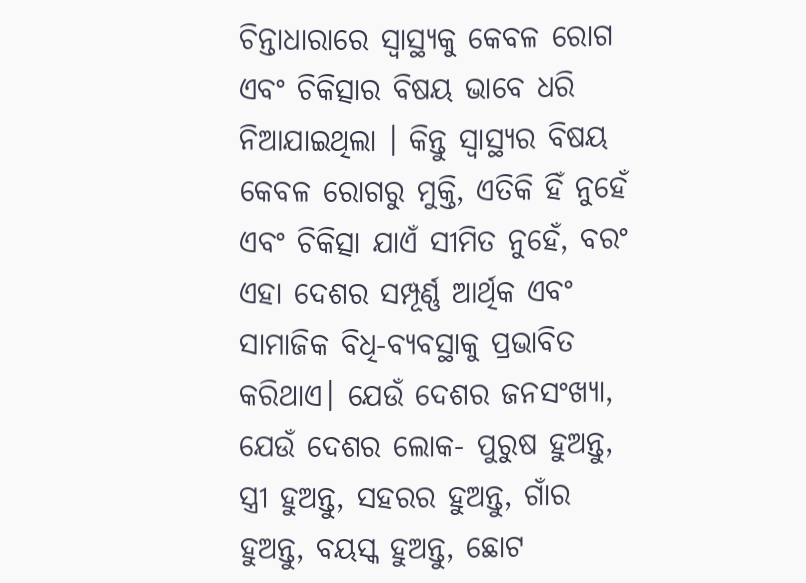ଚିନ୍ତାଧାରାରେ ସ୍ୱାସ୍ଥ୍ୟକୁ କେବଳ ରୋଗ ଏବଂ ଚିକିତ୍ସାର ବିଷୟ ଭାବେ ଧରି ନିଆଯାଇଥିଲା । କିନ୍ତୁ ସ୍ୱାସ୍ଥ୍ୟର ବିଷୟ କେବଳ ରୋଗରୁ ମୁକ୍ତି, ଏତିକି ହିଁ ନୁହେଁ ଏବଂ ଚିକିତ୍ସା ଯାଏଁ ସୀମିତ ନୁହେଁ, ବରଂ ଏହା ଦେଶର ସମ୍ପୂର୍ଣ୍ଣ ଆର୍ଥିକ ଏବଂ ସାମାଜିକ ବିଧି-ବ୍ୟବସ୍ଥାକୁ ପ୍ରଭାବିତ କରିଥାଏ। ଯେଉଁ ଦେଶର ଜନସଂଖ୍ୟା, ଯେଉଁ ଦେଶର ଲୋକ- ପୁରୁଷ ହୁଅନ୍ତୁ, ସ୍ତ୍ରୀ ହୁଅନ୍ତୁ, ସହରର ହୁଅନ୍ତୁ, ଗାଁର ହୁଅନ୍ତୁ, ବୟସ୍କ ହୁଅନ୍ତୁ, ଛୋଟ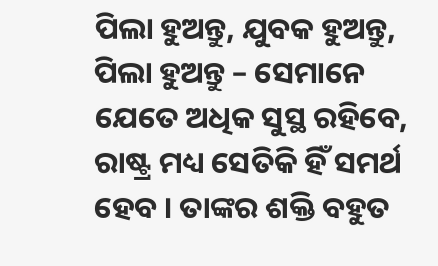ପିଲା ହୁଅନ୍ତୁ, ଯୁବକ ହୁଅନ୍ତୁ, ପିଲା ହୁଅନ୍ତୁ – ସେମାନେ ଯେତେ ଅଧିକ ସୁସ୍ଥ ରହିବେ, ରାଷ୍ଟ୍ର ମଧ୍ୟ ସେତିକି ହିଁ ସମର୍ଥ ହେବ । ତାଙ୍କର ଶକ୍ତି ବହୁତ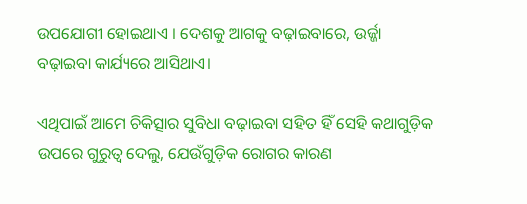ଉପଯୋଗୀ ହୋଇଥାଏ । ଦେଶକୁ ଆଗକୁ ବଢ଼ାଇବାରେ, ଉର୍ଜ୍ଜା ବଢ଼ାଇବା କାର୍ଯ୍ୟରେ ଆସିଥାଏ।

ଏଥିପାଇଁ ଆମେ ଚିକିତ୍ସାର ସୁବିଧା ବଢ଼ାଇବା ସହିତ ହିଁ ସେହି କଥାଗୁଡ଼ିକ ଉପରେ ଗୁରୁତ୍ୱ ଦେଲୁ, ଯେଉଁଗୁଡ଼ିକ ରୋଗର କାରଣ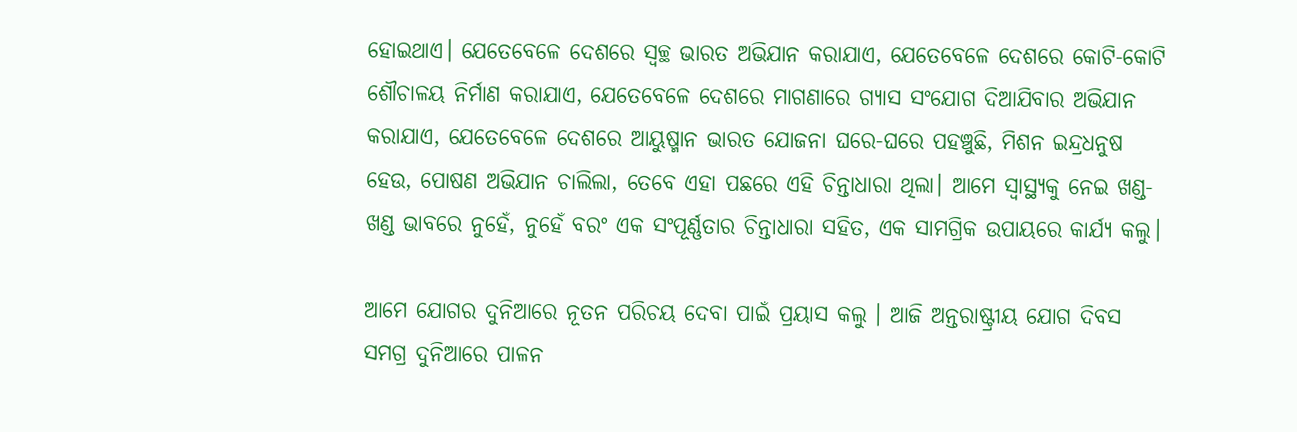ହୋଇଥାଏ। ଯେତେବେଳେ ଦେଶରେ ସ୍ୱଚ୍ଛ ଭାରତ ଅଭିଯାନ କରାଯାଏ, ଯେତେବେଳେ ଦେଶରେ କୋଟି-କୋଟି ଶୌଚାଳୟ ନିର୍ମାଣ କରାଯାଏ, ଯେତେବେଳେ ଦେଶରେ ମାଗଣାରେ ଗ୍ୟାସ ସଂଯୋଗ ଦିଆଯିବାର ଅଭିଯାନ କରାଯାଏ, ଯେତେବେଳେ ଦେଶରେ ଆୟୁଷ୍ମାନ ଭାରତ ଯୋଜନା ଘରେ-ଘରେ ପହଞ୍ଚୁଛି, ମିଶନ ଇନ୍ଦ୍ରଧନୁଷ ହେଉ, ପୋଷଣ ଅଭିଯାନ ଚାଲିଲା, ତେବେ ଏହା ପଛରେ ଏହି ଚିନ୍ତାଧାରା ଥିଲା। ଆମେ ସ୍ୱାସ୍ଥ୍ୟକୁ ନେଇ ଖଣ୍ଡ-ଖଣ୍ଡ ଭାବରେ ନୁହେଁ, ନୁହେଁ ବରଂ ଏକ ସଂପୂର୍ଣ୍ଣତାର ଚିନ୍ତାଧାରା ସହିତ, ଏକ ସାମଗ୍ରିକ ଉପାୟରେ କାର୍ଯ୍ୟ କଲୁ।

ଆମେ ଯୋଗର ଦୁନିଆରେ ନୂତନ ପରିଚୟ ଦେବା ପାଇଁ ପ୍ରୟାସ କଲୁ । ଆଜି ଅନ୍ତରାଷ୍ଟ୍ରୀୟ ଯୋଗ ଦିବସ ସମଗ୍ର ଦୁନିଆରେ ପାଳନ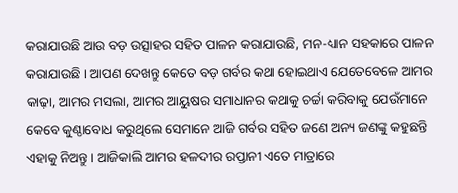କରାଯାଉଛି ଆଉ ବଡ଼ ଉତ୍ସାହର ସହିତ ପାଳନ କରାଯାଉଛି, ମନ-ଧ୍ୟାନ ସହକାରେ ପାଳନ କରାଯାଉଛି । ଆପଣ ଦେଖନ୍ତୁ କେତେ ବଡ଼ ଗର୍ବର କଥା ହୋଇଥାଏ ଯେତେବେଳେ ଆମର କାଢ଼ା, ଆମର ମସଲା, ଆମର ଆୟୁଷର ସମାଧାନର କଥାକୁ ଚର୍ଚ୍ଚା କରିବାକୁ ଯେଉଁମାନେ କେବେ କୁଣ୍ଠାବୋଧ କରୁଥିଲେ ସେମାନେ ଆଜି ଗର୍ବର ସହିତ ଜଣେ ଅନ୍ୟ ଜଣଙ୍କୁ କହୁଛନ୍ତି ଏହାକୁ ନିଅନ୍ତୁ । ଆଜିକାଲି ଆମର ହଳଦୀର ରପ୍ତାନୀ ଏତେ ମାତ୍ରାରେ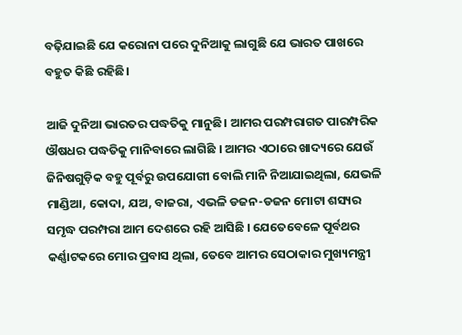ବଢ଼ିଯାଇଛି ଯେ କରୋନା ପରେ ଦୁନିଆକୁ ଲାଗୁଛି ଯେ ଭାରତ ପାଖରେ ବହୁତ କିଛି ରହିଛି।

ଆଜି ଦୁନିଆ ଭାରତର ପଦ୍ଧତିକୁ ମାନୁଛି। ଆମର ପରମ୍ପରାଗତ ପାରମ୍ପରିକ ଔଷଧର ପଦ୍ଧତିକୁ ମାନିବାରେ ଲାଗିଛି । ଆମର ଏଠାରେ ଖାଦ୍ୟରେ ଯେଉଁ ଜିନିଷଗୁଡ଼ିକ ବହୁ ପୂର୍ବରୁ ଉପଯୋଗୀ ବୋଲି ମାନି ନିଆଯାଇଥିଲା, ଯେଭଳି ମାଣ୍ଡିଆ, କୋଦା, ଯଅ, ବାଜରା, ଏଭଳି ଡଜନ-ଡଜନ ମୋଟା ଶସ୍ୟର ସମୃଦ୍ଧ ପରମ୍ପରା ଆମ ଦେଶରେ ରହି ଆସିଛି । ଯେତେବେଳେ ପୂର୍ବଥର କର୍ଣ୍ଣାଟକରେ ମୋର ପ୍ରବାସ ଥିଲା, ତେବେ ଆମର ସେଠାକାର ମୁଖ୍ୟମନ୍ତ୍ରୀ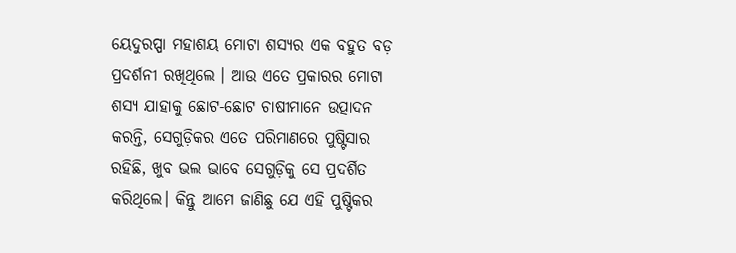ୟେଦୁରପ୍ପା ମହାଶୟ ମୋଟା ଶସ୍ୟର ଏକ ବହୁତ ବଡ଼ ପ୍ରଦର୍ଶନୀ ରଖିଥିଲେ । ଆଉ ଏତେ ପ୍ରକାରର ମୋଟା ଶସ୍ୟ ଯାହାକୁ ଛୋଟ-ଛୋଟ ଚାଷୀମାନେ ଉତ୍ପାଦନ କରନ୍ତି, ସେଗୁଡ଼ିକର ଏତେ ପରିମାଣରେ ପୁଷ୍ଟିସାର ରହିଛି, ଖୁବ ଭଲ ଭାବେ ସେଗୁଡ଼ିକୁ ସେ ପ୍ରଦର୍ଶିତ କରିଥିଲେ। କିନ୍ତୁ ଆମେ ଜାଣିଛୁ ଯେ ଏହି ପୁଷ୍ଟିକର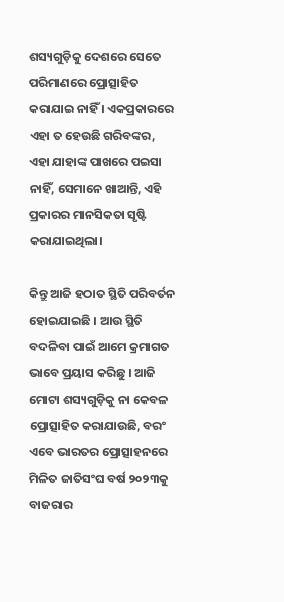ଶସ୍ୟଗୁଡ଼ିକୁ ଦେଶରେ ସେତେ ପରିମାଣରେ ପ୍ରୋତ୍ସାହିତ କରାଯାଇ ନାହିଁ । ଏକପ୍ରକାରରେ ଏହା ତ ହେଉଛି ଗରିବଙ୍କର, ଏହା ଯାହାଙ୍କ ପାଖରେ ପଇସା ନାହିଁ, ସେମାନେ ଖାଆନ୍ତି, ଏହି ପ୍ରକାରର ମାନସିକତା ସୃଷ୍ଟି କରାଯାଇଥିଲା।

କିନ୍ତୁ ଆଜି ହଠାତ ସ୍ଥିତି ପରିବର୍ତନ ହୋଇଯାଇଛି । ଆଉ ସ୍ଥିତି ବଦଳିବା ପାଇଁ ଆମେ କ୍ରମାଗତ ଭାବେ ପ୍ରୟାସ କରିଛୁ । ଆଜି ମୋଟା ଶସ୍ୟଗୁଡ଼ିକୁ ନା କେବଳ ପ୍ରୋତ୍ସାହିତ କରାଯାଉଛି, ବରଂ ଏବେ ଭାରତର ପ୍ରୋତ୍ସାହନରେ ମିଳିତ ଜାତିସଂଘ ବର୍ଷ ୨୦୨୩କୁ ବାଜରାର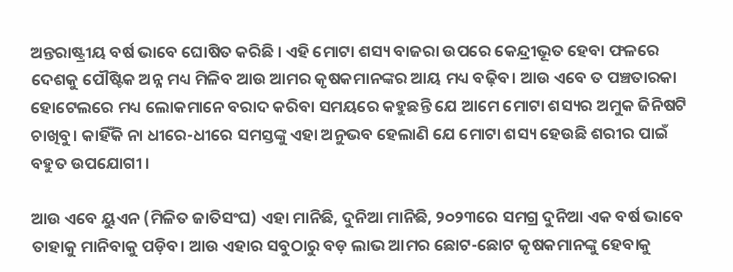ଅନ୍ତରାଷ୍ଟ୍ରୀୟ ବର୍ଷ ଭାବେ ଘୋଷିତ କରିଛି । ଏହି ମୋଟା ଶସ୍ୟ ବାଜରା ଉପରେ କେନ୍ଦ୍ରୀଭୂତ ହେବା ଫଳରେ ଦେଶକୁ ପୌଷ୍ଟିକ ଅନ୍ନ ମଧ୍ୟ ମିଳିବ ଆଉ ଆମର କୃଷକମାନଙ୍କର ଆୟ ମଧ୍ୟ ବଢ଼ିବ। ଆଉ ଏବେ ତ ପଞ୍ଚତାରକା ହୋଟେଲରେ ମଧ୍ୟ ଲୋକମାନେ ବରାଦ କରିବା ସମୟରେ କହୁଛନ୍ତି ଯେ ଆମେ ମୋଟା ଶସ୍ୟର ଅମୁକ ଜିନିଷଟି ଚାଖିବୁ। କାହିଁକି ନା ଧୀରେ-ଧୀରେ ସମସ୍ତଙ୍କୁ ଏହା ଅନୁଭବ ହେଲାଣି ଯେ ମୋଟା ଶସ୍ୟ ହେଉଛି ଶରୀର ପାଇଁ ବହୁତ ଉପଯୋଗୀ ।

ଆଉ ଏବେ ୟୁଏନ (ମିଳିତ ଜାତିସଂଘ) ଏହା ମାନିଛି, ଦୁନିଆ ମାନିଛି, ୨୦୨୩ରେ ସମଗ୍ର ଦୁନିଆ ଏକ ବର୍ଷ ଭାବେ ତାହାକୁ ମାନିବାକୁ ପଡ଼ିବ। ଆଉ ଏହାର ସବୁଠାରୁ ବଡ଼ ଲାଭ ଆମର ଛୋଟ-ଛୋଟ କୃଷକମାନଙ୍କୁ ହେବାକୁ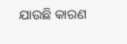ଯାଉଛି କାରଣ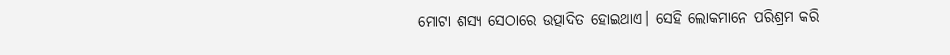ମୋଟା ଶସ୍ୟ ସେଠାରେ ଉତ୍ପାଦିତ ହୋଇଥାଏ। ସେହି ଲୋକମାନେ ପରିଶ୍ରମ କରି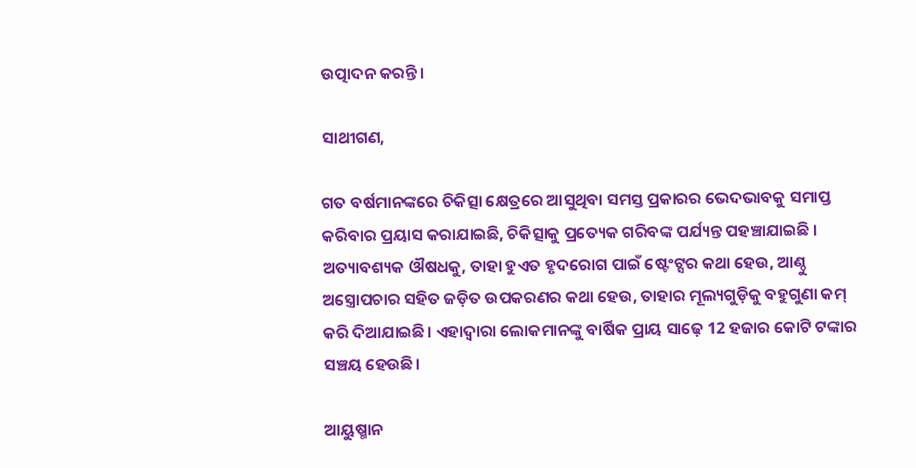ଉତ୍ପାଦନ କରନ୍ତି।

ସାଥୀଗଣ,

ଗତ ବର୍ଷମାନଙ୍କରେ ଚିକିତ୍ସା କ୍ଷେତ୍ର‌ରେ ଆସୁଥିବା ସମସ୍ତ ପ୍ରକାରର ଭେଦଭାବକୁ ସମାପ୍ତ କରିବାର ପ୍ରୟାସ କରାଯାଇଛି, ଚିକିତ୍ସାକୁ ପ୍ରତ୍ୟେକ ଗରିବଙ୍କ ପର୍ଯ୍ୟନ୍ତ ପହଞ୍ଚାଯାଇଛି । ଅତ୍ୟାବଶ୍ୟକ ଔଷଧକୁ, ତାହା ହୁଏତ ହୃଦରୋଗ ପାଇଁ ଷ୍ଟେଂଟ୍ସର କଥା ହେଉ, ଆଣ୍ଠୁ ଅସ୍ତ୍ରୋପଚାର ସହିତ ଜଡ଼ିତ ଉପକରଣର କଥା ହେଉ, ତାହାର ମୂଲ୍ୟଗୁଡ଼ିକୁ ବହୁଗୁଣା କମ୍‍ କରି ଦିଆଯାଇଛି। ଏହାଦ୍ୱାରା ଲୋକମାନଙ୍କୁ ବାର୍ଷିକ ପ୍ରାୟ ସାଢ଼େ 12 ହଜାର କୋଟି ଟଙ୍କାର ସଞ୍ଚୟ ହେଉଛି।

ଆୟୁଷ୍ମାନ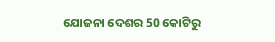ଯୋଜନା ଦେଶର 50 କୋଟିରୁ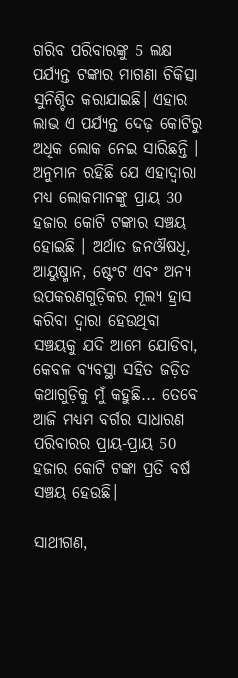ଗରିବ ପରିବାରଙ୍କୁ 5 ଲକ୍ଷ ପର୍ଯ୍ୟନ୍ତ ଟଙ୍କାର ମାଗଣା ଚିକିତ୍ସା ସୁନିଶ୍ଚିତ କରାଯାଇଛି। ଏହାର ଲାଭ ଏ ପର୍ଯ୍ୟନ୍ତ ଦେଢ଼ କୋଟିରୁ ଅଧିକ ଲୋକ ନେଇ ସାରିଛନ୍ତି । ଅନୁମାନ ରହିଛି ଯେ ଏହାଦ୍ୱାରା ମଧ୍ୟ ଲୋକମାନଙ୍କୁ ପ୍ରାୟ 30 ହଜାର କୋଟି ଟଙ୍କାର ସଞ୍ଚୟ ହୋଇଛି । ଅର୍ଥାତ ଜନଔଷଧି, ଆୟୁଷ୍ମାନ, ଷ୍ଟେଂଟ ଏବଂ ଅନ୍ୟ ଉପକରଣଗୁଡ଼ିକର ମୂଲ୍ୟ ହ୍ରାସ କରିବା ଦ୍ୱାରା ହେଉଥିବା ସଞ୍ଚୟକୁ ଯଦି ଆମେ ଯୋଡିବା, କେବଳ ବ୍ୟବସ୍ଥା ସହିତ ଜଡ଼ିତ କଥାଗୁଡ଼ିକୁ ମୁଁ କହୁଛି... ତେବେ ଆଜି ମଧ୍ୟମ ବର୍ଗର ସାଧାରଣ ପରିବାରର ପ୍ରାୟ-ପ୍ରାୟ 50 ହଜାର କୋଟି ଟଙ୍କା ପ୍ରତି ବର୍ଷ ସଞ୍ଚୟ ହେଉଛି।

ସାଥୀଗଣ,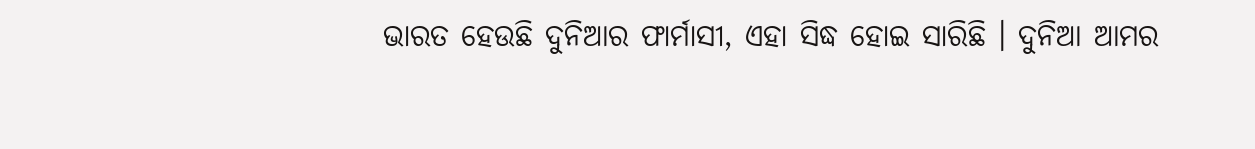ଭାରତ ହେଉଛି ଦୁନିଆର ଫାର୍ମାସୀ, ଏହା ସିଦ୍ଧ ହୋଇ ସାରିଛି । ଦୁନିଆ ଆମର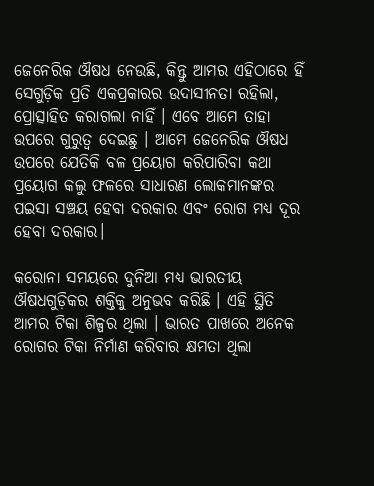ଜେନେରିକ ଔଷଧ ନେଉଛି, କିନ୍ତୁ ଆମର ଏହିଠାରେ ହିଁ ସେଗୁଡ଼ିକ ପ୍ରତି ଏକପ୍ରକାରର ଉଦାସୀନତା ରହିଲା, ପ୍ରୋତ୍ସାହିତ କରାଗଲା ନାହିଁ । ଏବେ ଆମେ ତାହା ଉପରେ ଗୁରୁତ୍ୱ ଦେଇଛୁ । ଆମେ ଜେନେରିକ ଔଷଧ ଉପରେ ଯେତିକି ବଳ ପ୍ରୟୋଗ କରିପାରିବା କଥା ପ୍ରୟୋଗ କଲୁ ଫଳରେ ସାଧାରଣ ଲୋକମାନଙ୍କର ପଇସା ସଞ୍ଚୟ ହେବା ଦରକାର ଏବଂ ରୋଗ ମଧ୍ୟ ଦୂର ହେବା ଦରକାର।

କରୋନା ସମୟରେ ଦୁନିଆ ମଧ୍ୟ ଭାରତୀୟ ଔଷଧଗୁଡ଼ିକର ଶକ୍ତିକୁ ଅନୁଭବ କରିଛି । ଏହି ସ୍ଥିତି ଆମର ଟିକା ଶିଳ୍ପର ଥିଲା । ଭାରତ ପାଖରେ ଅନେକ ରୋଗର ଟିକା ନିର୍ମାଣ କରିବାର କ୍ଷମତା ଥିଲା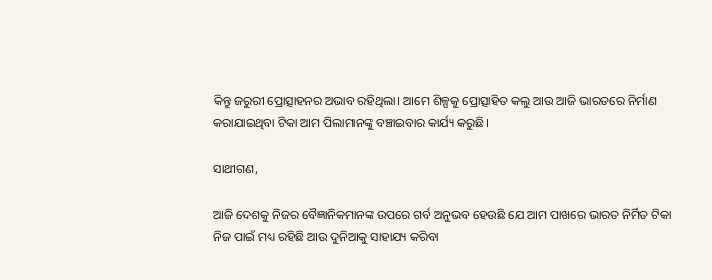କିନ୍ତୁ ଜରୁରୀ ପ୍ରୋତ୍ସାହନର ଅଭାବ ରହିଥିଲା। ଆମେ ଶିଳ୍ପକୁ ପ୍ରୋତ୍ସାହିତ କଲୁ ଆଉ ଆଜି ଭାରତରେ ନିର୍ମାଣ କରାଯାଇଥିବା ଟିକା ଆମ ପିଲାମାନଙ୍କୁ ବଞ୍ଚାଇବାର କାର୍ଯ୍ୟ କରୁଛି।

ସାଥୀଗଣ,

ଆଜି ଦେଶକୁ ନିଜର ବୈଜ୍ଞାନିକମାନଙ୍କ ଉପରେ ଗର୍ବ ଅନୁଭବ ହେଉଛି ଯେ ଆମ ପାଖରେ ଭାରତ ନିର୍ମିତ ଟିକା ନିଜ ପାଇଁ ମଧ୍ୟ ରହିଛି ଆଉ ଦୁନିଆକୁ ସାହାଯ୍ୟ କରିବା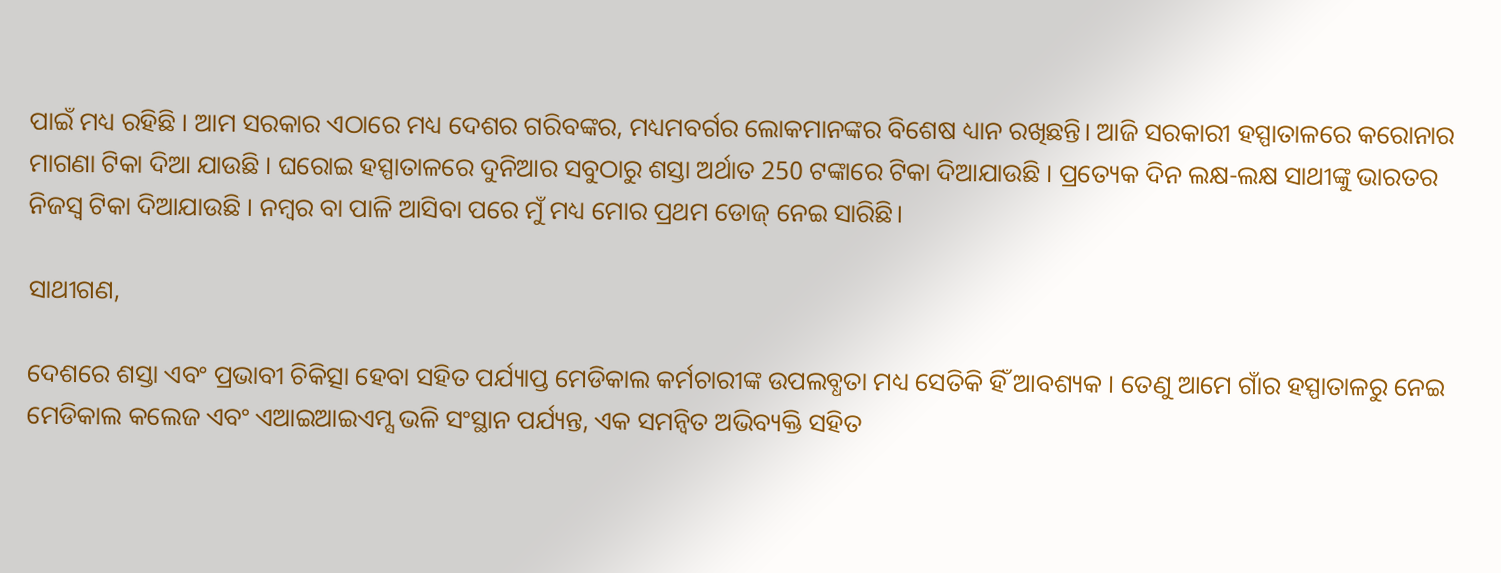ପାଇଁ ମଧ୍ୟ ରହିଛି । ଆମ ସରକାର ଏଠାରେ ମଧ୍ୟ ଦେଶର ଗରିବଙ୍କର, ମଧ୍ୟମବର୍ଗର ଲୋକମାନଙ୍କର ବିଶେଷ ଧ୍ୟାନ ରଖିଛନ୍ତି। ଆଜି ସରକାରୀ ହସ୍ପାତାଳରେ କରୋନାର ମାଗଣା ଟିକା ଦିଆ ଯାଉଛି । ଘରୋଇ ହସ୍ପାତାଳରେ ଦୁନିଆର ସବୁଠାରୁ ଶସ୍ତା ଅର୍ଥାତ 250 ଟଙ୍କାରେ ଟିକା ଦିଆଯାଉଛି । ପ୍ରତ୍ୟେକ ଦିନ ଲକ୍ଷ-ଲକ୍ଷ ସାଥୀଙ୍କୁ ଭାରତର ନିଜସ୍ୱ ଟିକା ଦିଆଯାଉଛି । ନମ୍ବର ବା ପାଳି ଆସିବା ପରେ ମୁଁ ମଧ୍ୟ ମୋର ପ୍ରଥମ ଡୋଜ୍ ନେଇ ସାରିଛି।

ସାଥୀଗଣ,

ଦେଶରେ ଶସ୍ତା ଏବଂ ପ୍ରଭାବୀ ଚିକିତ୍ସା ହେବା ସହିତ ପର୍ଯ୍ୟାପ୍ତ ମେଡିକାଲ କର୍ମଚାରୀଙ୍କ ଉପଲବ୍ଧତା ମଧ୍ୟ ସେତିକି ହିଁ ଆବଶ୍ୟକ । ତେଣୁ ଆମେ ଗାଁର ହସ୍ପାତାଳରୁ ନେଇ ମେଡିକାଲ କଲେଜ ଏବଂ ଏଆଇଆଇଏମ୍ସ ଭଳି ସଂସ୍ଥାନ ପର୍ଯ୍ୟନ୍ତ, ଏକ ସମନ୍ୱିତ ଅଭିବ୍ୟକ୍ତି ସହିତ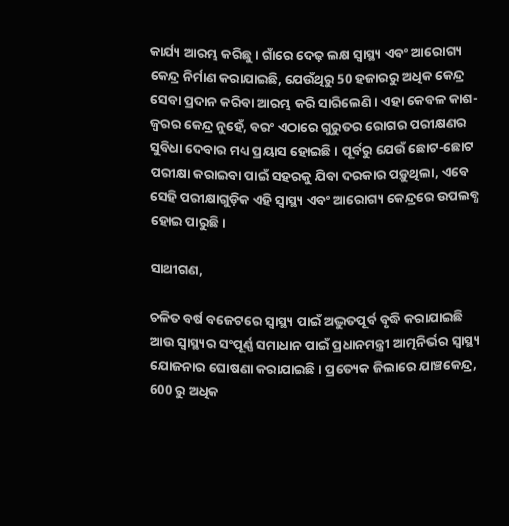କାର୍ଯ୍ୟ ଆରମ୍ଭ କରିଛୁ । ଗାଁରେ ଦେଢ଼ ଲକ୍ଷ ସ୍ୱାସ୍ଥ୍ୟ ଏବଂ ଆରୋଗ୍ୟ କେନ୍ଦ୍ର ନିର୍ମାଣ କରାଯାଇଛି, ଯେଉଁଥିରୁ 50 ହଜାରରୁ ଅଧିକ କେନ୍ଦ୍ର ସେବା ପ୍ରଦାନ କରିବା ଆରମ୍ଭ କରି ସାରିଲେଣି। ଏହା କେବଳ କାଶ-ଜ୍ୱରର କେନ୍ଦ୍ର ନୁହେଁ, ବରଂ ଏଠାରେ ଗୁରୁତର ରୋଗର ପରୀକ୍ଷଣର ସୁବିଧା ଦେବାର ମଧ୍ୟ ପ୍ରୟାସ ହୋଇଛି । ପୂର୍ବରୁ ଯେଉଁ ଛୋଟ-ଛୋଟ ପରୀକ୍ଷା କରାଇବା ପାଇଁ ସହରକୁ ଯିବା ଦରକାର ପଡ଼ୁଥିଲା, ଏବେ ସେହି ପରୀକ୍ଷାଗୁଡ଼ିକ ଏହି ସ୍ୱାସ୍ଥ୍ୟ ଏବଂ ଆରୋଗ୍ୟ କେନ୍ଦ୍ରରେ ଉପଲବ୍ଧ ହୋଇ ପାରୁଛି।

ସାଥୀଗଣ,

ଚଳିତ ବର୍ଷ ବଜେଟରେ ସ୍ୱାସ୍ଥ୍ୟ ପାଇଁ ଅଦ୍ଭୁତପୂର୍ବ ବୃଦ୍ଧି କରାଯାଇଛି ଆଉ ସ୍ୱାସ୍ଥ୍ୟର ସଂପୂର୍ଣ୍ଣ ସମାଧାନ ପାଇଁ ପ୍ରଧାନମନ୍ତ୍ରୀ ଆତ୍ମନିର୍ଭର ସ୍ୱାସ୍ଥ୍ୟ ଯୋଜନାର ଘୋଷଣା କରାଯାଇଛି। ପ୍ରତ୍ୟେକ ଜିଲାରେ ଯାଞ୍ଚକେନ୍ଦ୍ର, 600 ରୁ ଅଧିକ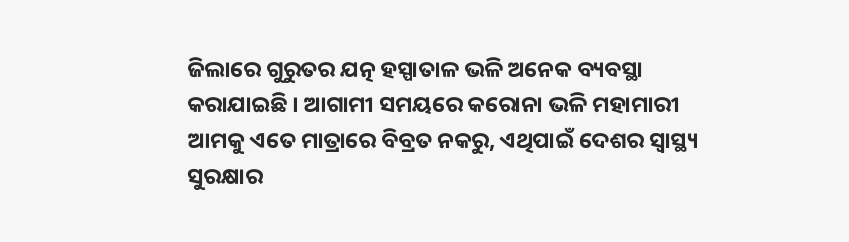ଜିଲାରେ ଗୁରୁତର ଯତ୍ନ ହସ୍ପାତାଳ ଭଳି ଅନେକ ବ୍ୟବସ୍ଥା କରାଯାଇଛି । ଆଗାମୀ ସମୟରେ କରୋନା ଭଳି ମହାମାରୀ ଆମକୁ ଏତେ ମାତ୍ରାରେ ବିବ୍ରତ ନକରୁ, ଏଥିପାଇଁ ଦେଶର ସ୍ୱାସ୍ଥ୍ୟ ସୁରକ୍ଷାର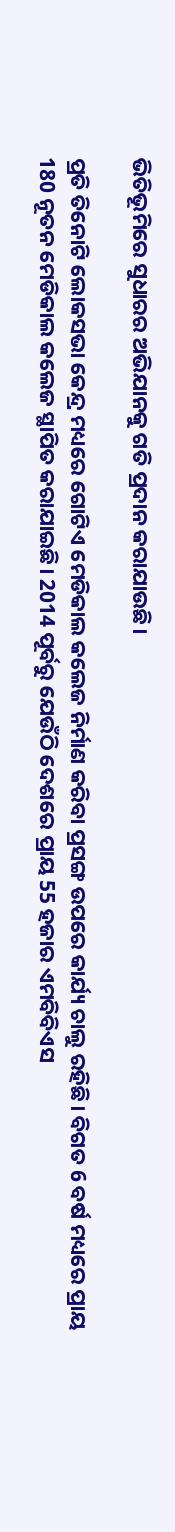ଭିତିଭୂମିରେ ସୁଧାରର ଅଭିଯାନକୁ ଗତି ପ୍ରଦାନ କରାଯାଉଛି।

ପ୍ରତି ତିନୋଟି ଲୋକସଭା କେନ୍ଦ୍ର ମଧ୍ୟରେ ଗୋଟିଏ ମେଡିକାଲ କଲେଜ ନିର୍ମାଣ କରିବା ପ୍ରସଙ୍ଗ ଉପରେ କାର୍ଯ୍ୟ ଚାଲୁ ରହିଛି। ବିଗତ 6 ବର୍ଷ ମଧ୍ୟରେ ପ୍ରାୟ 180 ନୂତନ ମେଡିକାଲ କଲେଜ ସ୍ଥାପିତ କରାଯାଇଛି। 2014 ପୂର୍ବରୁ ଯେଉଁଠି ଦେଶରେ ପ୍ରାୟ 55 ହଜାର ଏମବିବିଏସ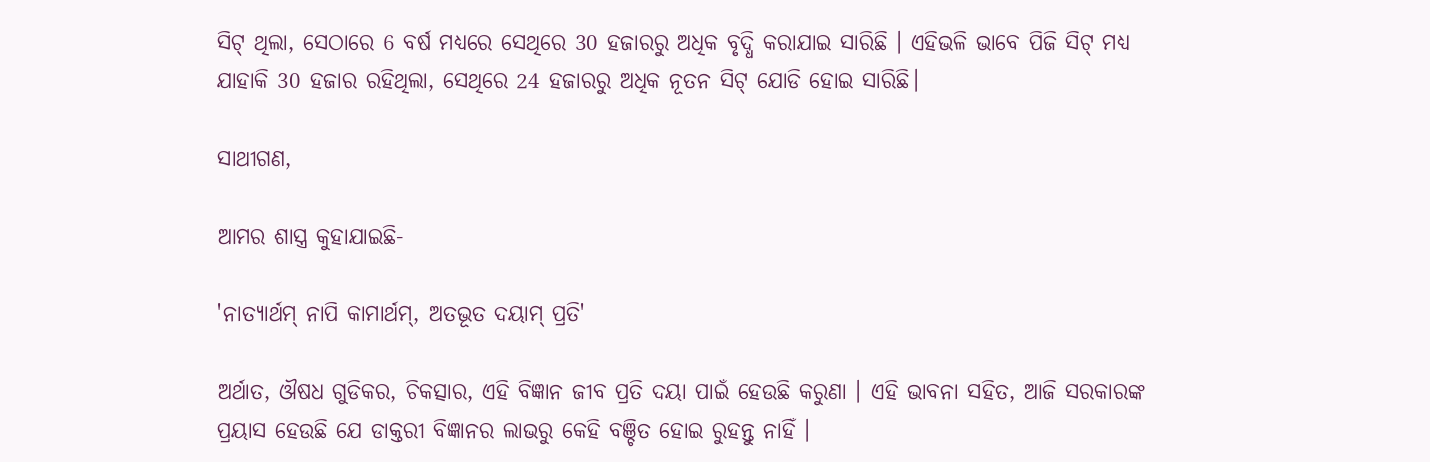ସିଟ୍‍ ଥିଲା, ସେଠାରେ 6 ବର୍ଷ ମଧ୍ୟରେ ସେଥିରେ 30 ହଜାରରୁ ଅଧିକ ବୃଦ୍ଧି କରାଯାଇ ସାରିଛି । ଏହିଭଳି ଭାବେ ପିଜି ସିଟ୍‍ ମଧ୍ୟ ଯାହାକି 30 ହଜାର ରହିଥିଲା, ସେଥିରେ 24 ହଜାରରୁ ଅଧିକ ନୂତନ ସିଟ୍‍ ଯୋଡି ହୋଇ ସାରିଛି।

ସାଥୀଗଣ,

ଆମର ଶାସ୍ତ୍ର କୁହାଯାଇଛି-

'ନାତ୍ୟାର୍ଥମ୍ ନାପି କାମାର୍ଥମ୍, ଅତଭୂତ ଦୟାମ୍ ପ୍ରତି'

ଅର୍ଥାତ, ଔଷଧ ଗୁଡିକର, ଚିକତ୍ସାର, ଏହି ବିଜ୍ଞାନ ଜୀବ ପ୍ରତି ଦୟା ପାଇଁ ହେଉଛି କରୁଣା । ଏହି ଭାବନା ସହିତ, ଆଜି ସରକାରଙ୍କ ପ୍ରୟାସ ହେଉଛି ଯେ ଡାକ୍ତରୀ ବିଜ୍ଞାନର ଲାଭରୁ କେହି ବଞ୍ଚିତ ହୋଇ ରୁହନ୍ତୁ ନାହିଁ ।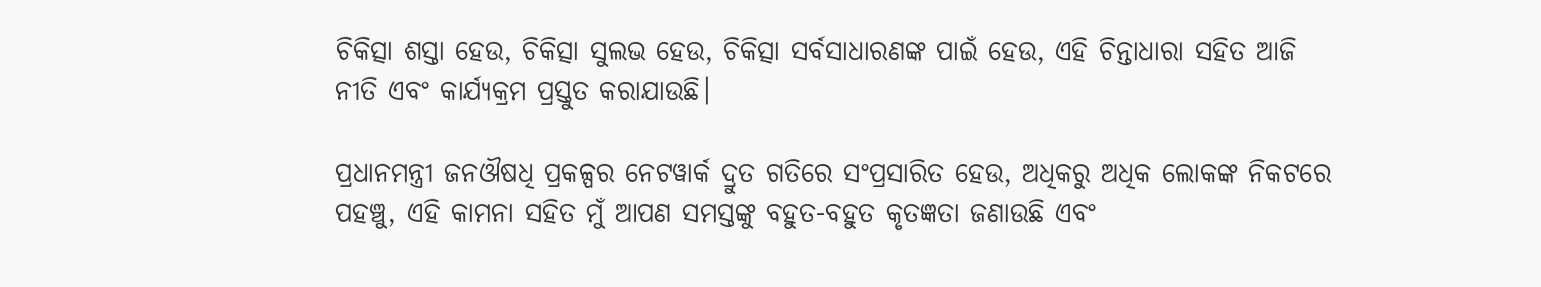ଚିକିତ୍ସା ଶସ୍ତା ହେଉ, ଚିକିତ୍ସା ସୁଲଭ ହେଉ, ଚିକିତ୍ସା ସର୍ବସାଧାରଣଙ୍କ ପାଇଁ ହେଉ, ଏହି ଚିନ୍ତାଧାରା ସହିତ ଆଜି ନୀତି ଏବଂ କାର୍ଯ୍ୟକ୍ରମ ପ୍ରସ୍ତୁତ କରାଯାଉଛି।

ପ୍ରଧାନମନ୍ତ୍ରୀ ଜନଔଷଧି ପ୍ରକଳ୍ପର ନେଟୱାର୍କ ଦ୍ରୁତ ଗତିରେ ସଂପ୍ରସାରିତ ହେଉ, ଅଧିକରୁ ଅଧିକ ଲୋକଙ୍କ ନିକଟରେ ପହଞ୍ଚୁ, ଏହି କାମନା ସହିତ ମୁଁ ଆପଣ ସମସ୍ତଙ୍କୁ ବହୁତ-ବହୁତ କୃତଜ୍ଞତା ଜଣାଉଛି ଏବଂ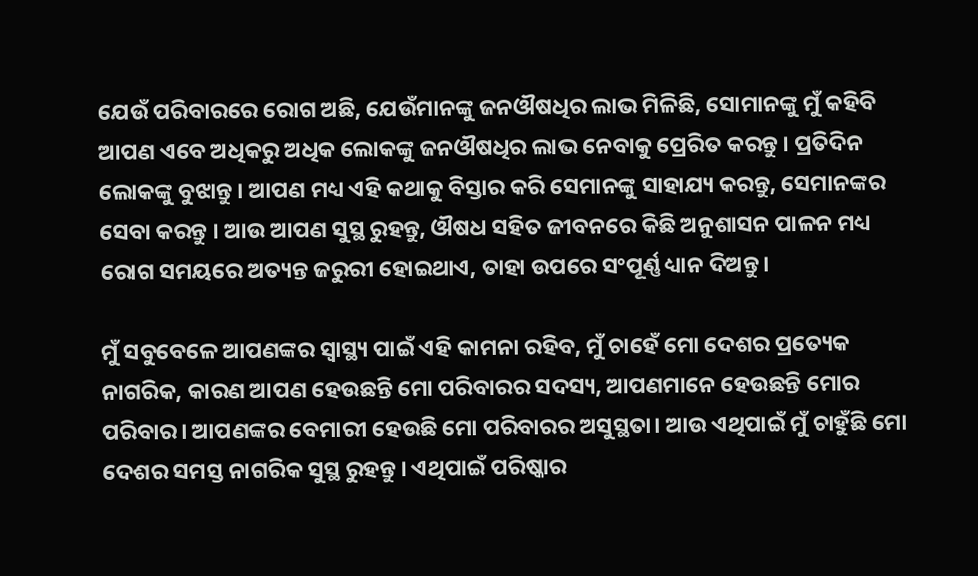ଯେଉଁ ପରିବାରରେ ରୋଗ ଅଛି, ଯେଉଁମାନଙ୍କୁ ଜନଔଷଧିର ଲାଭ ମିଳିଛି, ସୋମାନଙ୍କୁ ମୁଁ କହିବି ଆପଣ ଏବେ ଅଧିକରୁ ଅଧିକ ଲୋକଙ୍କୁ ଜନଔଷଧିର ଲାଭ ନେବାକୁ ପ୍ରେରିତ କରନ୍ତୁ । ପ୍ରତିଦିନ ଲୋକଙ୍କୁ ବୁଝାନ୍ତୁ । ଆପଣ ମଧ୍ୟ ଏହି କଥାକୁ ବିସ୍ତାର କରି ସେମାନଙ୍କୁ ସାହାଯ୍ୟ କରନ୍ତୁ, ସେମାନଙ୍କର ସେବା କରନ୍ତୁ । ଆଉ ଆପଣ ସୁସ୍ଥ ରୁହନ୍ତୁ, ଔଷଧ ସହିତ ଜୀବନରେ କିଛି ଅନୁଶାସନ ପାଳନ ମଧ୍ୟ ରୋଗ ସମୟରେ ଅତ୍ୟନ୍ତ ଜରୁରୀ ହୋଇଥାଏ, ତାହା ଉପରେ ସଂପୂର୍ଣ୍ଣ ଧ୍ୟାନ ଦିଅନ୍ତୁ।

ମୁଁ ସବୁବେଳେ ଆପଣଙ୍କର ସ୍ୱାସ୍ଥ୍ୟ ପାଇଁ ଏହି କାମନା ରହିବ, ମୁଁ ଚାହେଁ ମୋ ଦେଶର ପ୍ରତ୍ୟେକ ନାଗରିକ, କାରଣ ଆପଣ ହେଉଛନ୍ତି ମୋ ପରିବାରର ସଦସ୍ୟ, ଆପଣମାନେ ହେଉଛନ୍ତି ମୋର ପରିବାର। ଆପଣଙ୍କର ବେମାରୀ ହେଉଛି ମୋ ପରିବାରର ଅସୁସ୍ଥତା। ଆଉ ଏଥିପାଇଁ ମୁଁ ଚାହୁଁଛି ମୋ ଦେଶର ସମସ୍ତ ନାଗରିକ ସୁସ୍ଥ ରୁହନ୍ତୁ । ଏଥିପାଇଁ ପରିଷ୍କାର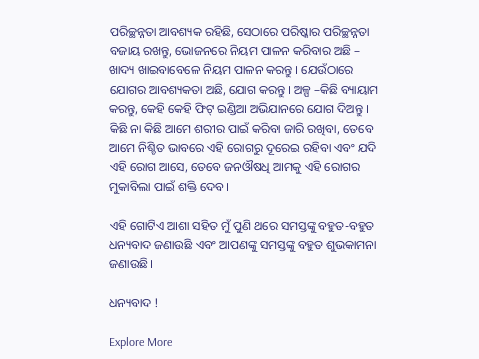ପରିଚ୍ଛନ୍ନତା ଆବଶ୍ୟକ ରହିଛି, ସେଠାରେ ପରିଷ୍କାର ପରିଚ୍ଛନ୍ନତା ବଜାୟ ରଖନ୍ତୁ, ଭୋଜନରେ ନିୟମ ପାଳନ କରିବାର ଅଛି – ଖାଦ୍ୟ ଖାଇବାବେଳେ ନିୟମ ପାଳନ କରନ୍ତୁ । ଯେଉଁଠାରେ ଯୋଗର ଆବଶ୍ୟକତା ଅଛି, ଯୋଗ କରନ୍ତୁ । ଅଳ୍ପ –କିଛି ବ୍ୟାୟାମ କରନ୍ତୁ, କେହି କେହି ଫିଟ୍ ଇଣ୍ଡିଆ ଅଭିଯାନରେ ଯୋଗ ଦିଅନ୍ତୁ । କିଛି ନା କିଛି ଆମେ ଶରୀର ପାଇଁ କରିବା ଜାରି ରଖିବା, ତେବେ ଆମେ ନିଶ୍ଚିତ ଭାବରେ ଏହି ରୋଗରୁ ଦୂରେଇ ରହିବା ଏବଂ ଯଦି ଏହି ରୋଗ ଆସେ, ତେବେ ଜନଔଷଧି ଆମକୁ ଏହି ରୋଗର ମୁକାବିଲା ପାଇଁ ଶକ୍ତି ଦେବ।

ଏହି ଗୋଟିଏ ଆଶା ସହିତ ମୁଁ ପୁଣି ଥରେ ସମସ୍ତଙ୍କୁ ବହୁତ-ବହୁତ ଧନ୍ୟବାଦ ଜଣାଉଛି ଏବଂ ଆପଣଙ୍କୁ ସମସ୍ତଙ୍କୁ ବହୁତ ଶୁଭକାମନା ଜଣାଉଛି।

ଧନ୍ୟବାଦ !

Explore More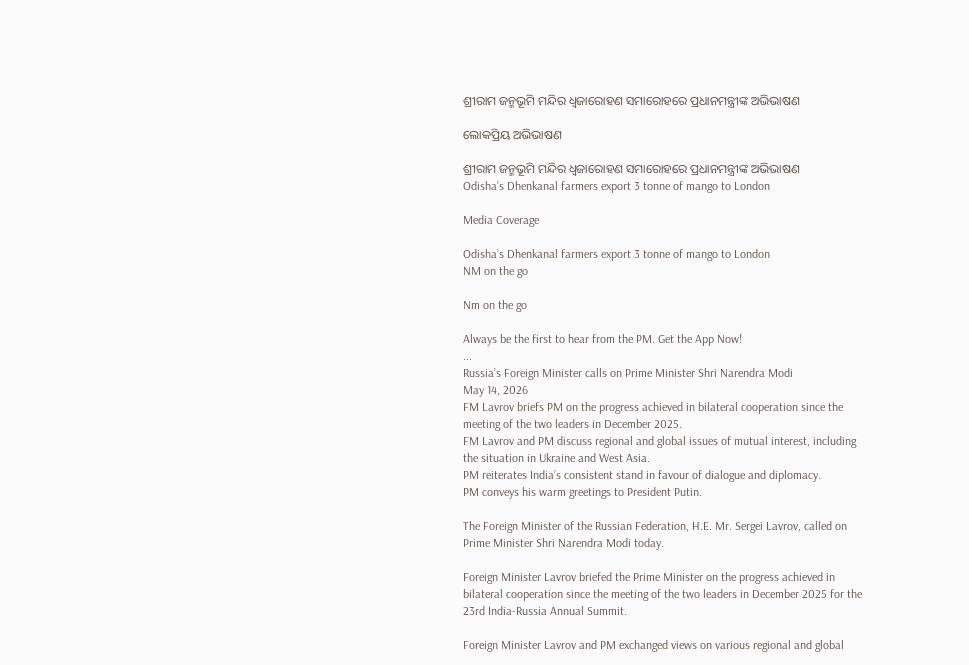ଶ୍ରୀରାମ ଜନ୍ମଭୂମି ମନ୍ଦିର ଧ୍ଵଜାରୋହଣ ସମାରୋହରେ ପ୍ରଧାନମନ୍ତ୍ରୀଙ୍କ ଅଭିଭାଷଣ

ଲୋକପ୍ରିୟ ଅଭିଭାଷଣ

ଶ୍ରୀରାମ ଜନ୍ମଭୂମି ମନ୍ଦିର ଧ୍ଵଜାରୋହଣ ସମାରୋହରେ ପ୍ରଧାନମନ୍ତ୍ରୀଙ୍କ ଅଭିଭାଷଣ
Odisha’s Dhenkanal farmers export 3 tonne of mango to London

Media Coverage

Odisha’s Dhenkanal farmers export 3 tonne of mango to London
NM on the go

Nm on the go

Always be the first to hear from the PM. Get the App Now!
...
Russia’s Foreign Minister calls on Prime Minister Shri Narendra Modi
May 14, 2026
FM Lavrov briefs PM on the progress achieved in bilateral cooperation since the meeting of the two leaders in December 2025.
FM Lavrov and PM discuss regional and global issues of mutual interest, including the situation in Ukraine and West Asia.
PM reiterates India’s consistent stand in favour of dialogue and diplomacy.
PM conveys his warm greetings to President Putin.

The Foreign Minister of the Russian Federation, H.E. Mr. Sergei Lavrov, called on Prime Minister Shri Narendra Modi today.

Foreign Minister Lavrov briefed the Prime Minister on the progress achieved in bilateral cooperation since the meeting of the two leaders in December 2025 for the 23rd India-Russia Annual Summit.

Foreign Minister Lavrov and PM exchanged views on various regional and global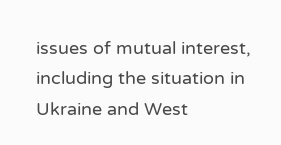issues of mutual interest, including the situation in Ukraine and West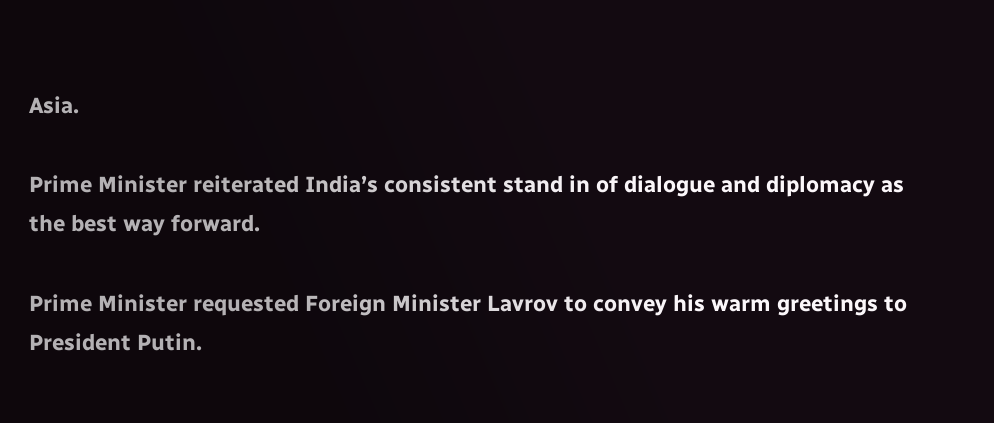Asia.

Prime Minister reiterated India’s consistent stand in of dialogue and diplomacy as the best way forward.

Prime Minister requested Foreign Minister Lavrov to convey his warm greetings to President Putin.